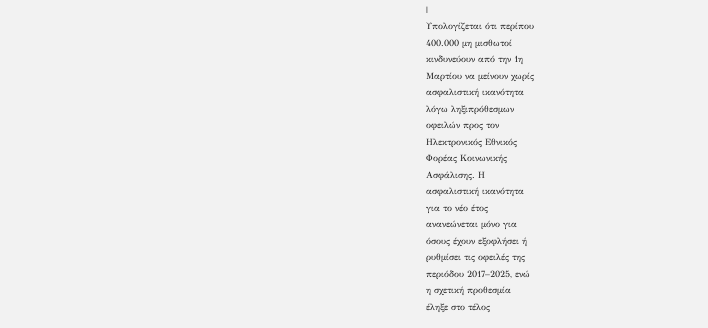|
Υπολογίζεται ότι περίπου
400.000 μη μισθωτοί
κινδυνεύουν από την 1η
Μαρτίου να μείνουν χωρίς
ασφαλιστική ικανότητα
λόγω ληξιπρόθεσμων
οφειλών προς τον
Ηλεκτρονικός Εθνικός
Φορέας Κοινωνικής
Ασφάλισης. Η
ασφαλιστική ικανότητα
για το νέο έτος
ανανεώνεται μόνο για
όσους έχουν εξοφλήσει ή
ρυθμίσει τις οφειλές της
περιόδου 2017–2025, ενώ
η σχετική προθεσμία
έληξε στο τέλος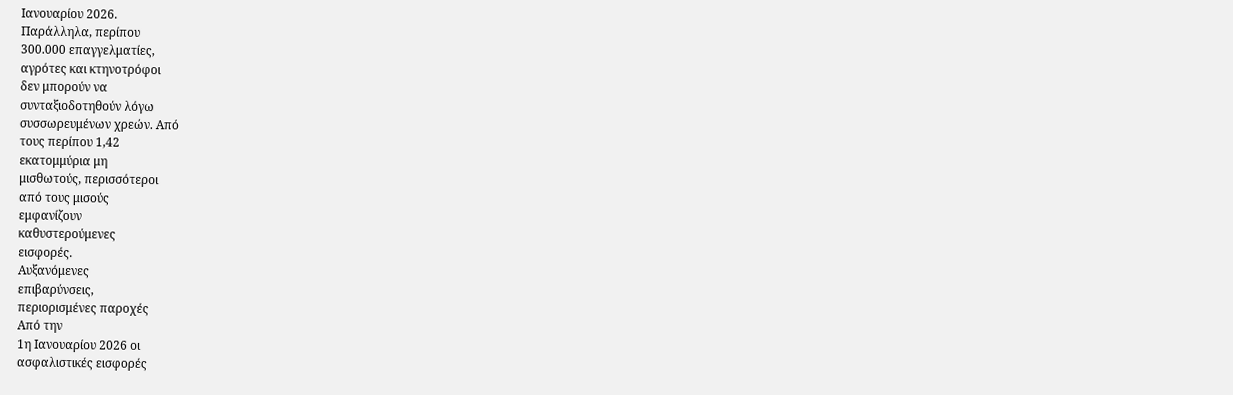Ιανουαρίου 2026.
Παράλληλα, περίπου
300.000 επαγγελματίες,
αγρότες και κτηνοτρόφοι
δεν μπορούν να
συνταξιοδοτηθούν λόγω
συσσωρευμένων χρεών. Από
τους περίπου 1,42
εκατομμύρια μη
μισθωτούς, περισσότεροι
από τους μισούς
εμφανίζουν
καθυστερούμενες
εισφορές.
Αυξανόμενες
επιβαρύνσεις,
περιορισμένες παροχές
Από την
1η Ιανουαρίου 2026 οι
ασφαλιστικές εισφορές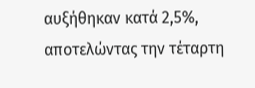αυξήθηκαν κατά 2,5%,
αποτελώντας την τέταρτη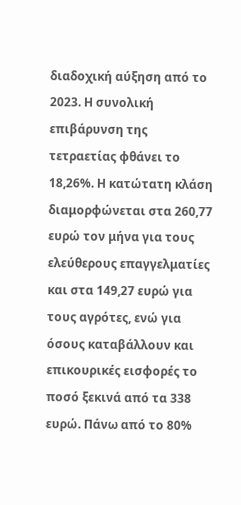διαδοχική αύξηση από το
2023. Η συνολική
επιβάρυνση της
τετραετίας φθάνει το
18,26%. Η κατώτατη κλάση
διαμορφώνεται στα 260,77
ευρώ τον μήνα για τους
ελεύθερους επαγγελματίες
και στα 149,27 ευρώ για
τους αγρότες, ενώ για
όσους καταβάλλουν και
επικουρικές εισφορές το
ποσό ξεκινά από τα 338
ευρώ. Πάνω από το 80%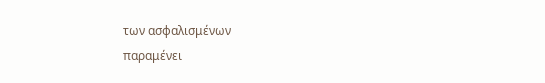των ασφαλισμένων
παραμένει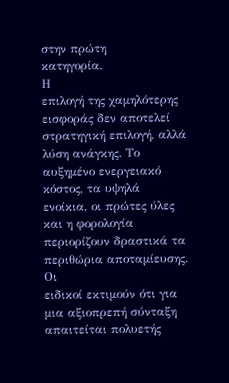στην πρώτη
κατηγορία.
Η
επιλογή της χαμηλότερης
εισφοράς δεν αποτελεί
στρατηγική επιλογή, αλλά
λύση ανάγκης. Το
αυξημένο ενεργειακό
κόστος, τα υψηλά
ενοίκια, οι πρώτες ύλες
και η φορολογία
περιορίζουν δραστικά τα
περιθώρια αποταμίευσης.
Οι
ειδικοί εκτιμούν ότι για
μια αξιοπρεπή σύνταξη
απαιτείται πολυετής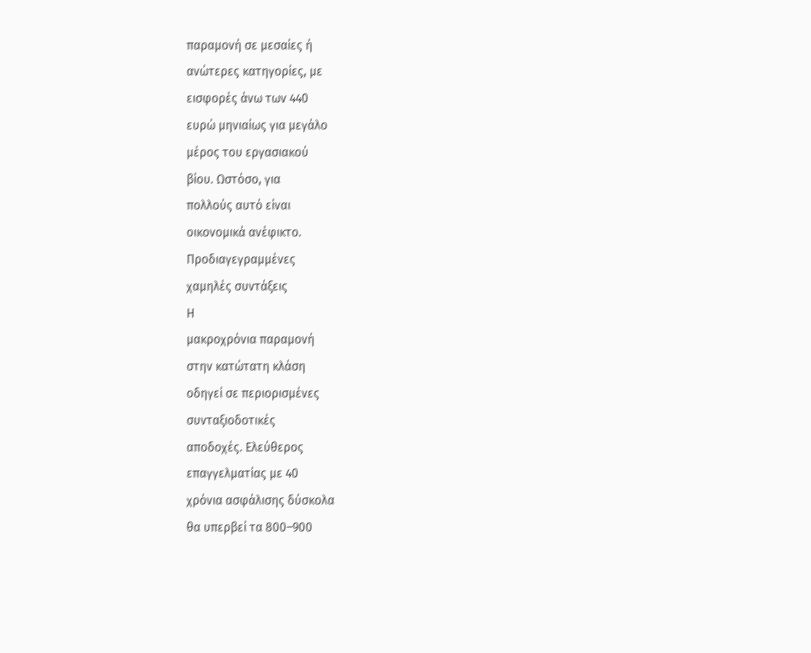παραμονή σε μεσαίες ή
ανώτερες κατηγορίες, με
εισφορές άνω των 440
ευρώ μηνιαίως για μεγάλο
μέρος του εργασιακού
βίου. Ωστόσο, για
πολλούς αυτό είναι
οικονομικά ανέφικτο.
Προδιαγεγραμμένες
χαμηλές συντάξεις
Η
μακροχρόνια παραμονή
στην κατώτατη κλάση
οδηγεί σε περιορισμένες
συνταξιοδοτικές
αποδοχές. Ελεύθερος
επαγγελματίας με 40
χρόνια ασφάλισης δύσκολα
θα υπερβεί τα 800–900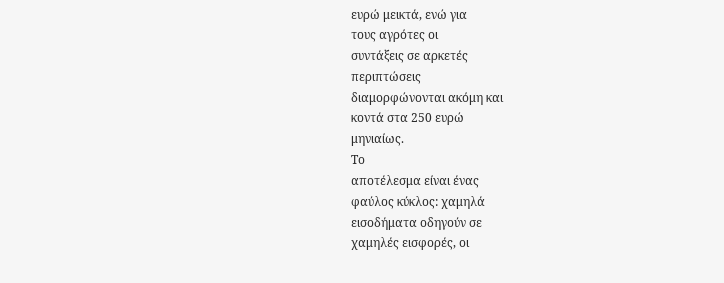ευρώ μεικτά, ενώ για
τους αγρότες οι
συντάξεις σε αρκετές
περιπτώσεις
διαμορφώνονται ακόμη και
κοντά στα 250 ευρώ
μηνιαίως.
Το
αποτέλεσμα είναι ένας
φαύλος κύκλος: χαμηλά
εισοδήματα οδηγούν σε
χαμηλές εισφορές, οι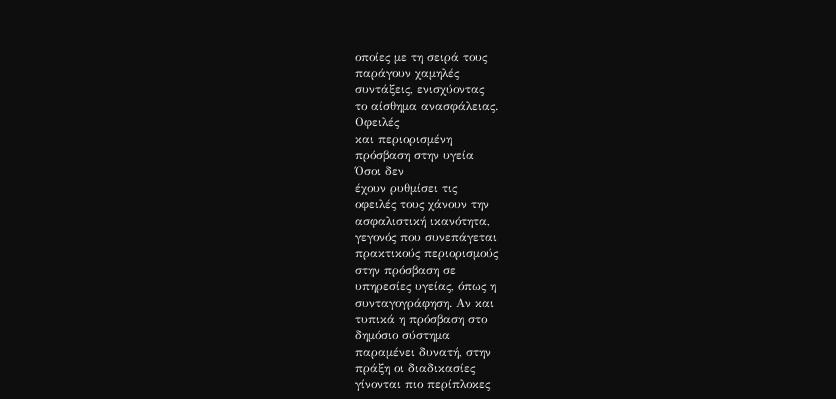οποίες με τη σειρά τους
παράγουν χαμηλές
συντάξεις, ενισχύοντας
το αίσθημα ανασφάλειας.
Οφειλές
και περιορισμένη
πρόσβαση στην υγεία
Όσοι δεν
έχουν ρυθμίσει τις
οφειλές τους χάνουν την
ασφαλιστική ικανότητα,
γεγονός που συνεπάγεται
πρακτικούς περιορισμούς
στην πρόσβαση σε
υπηρεσίες υγείας, όπως η
συνταγογράφηση. Αν και
τυπικά η πρόσβαση στο
δημόσιο σύστημα
παραμένει δυνατή, στην
πράξη οι διαδικασίες
γίνονται πιο περίπλοκες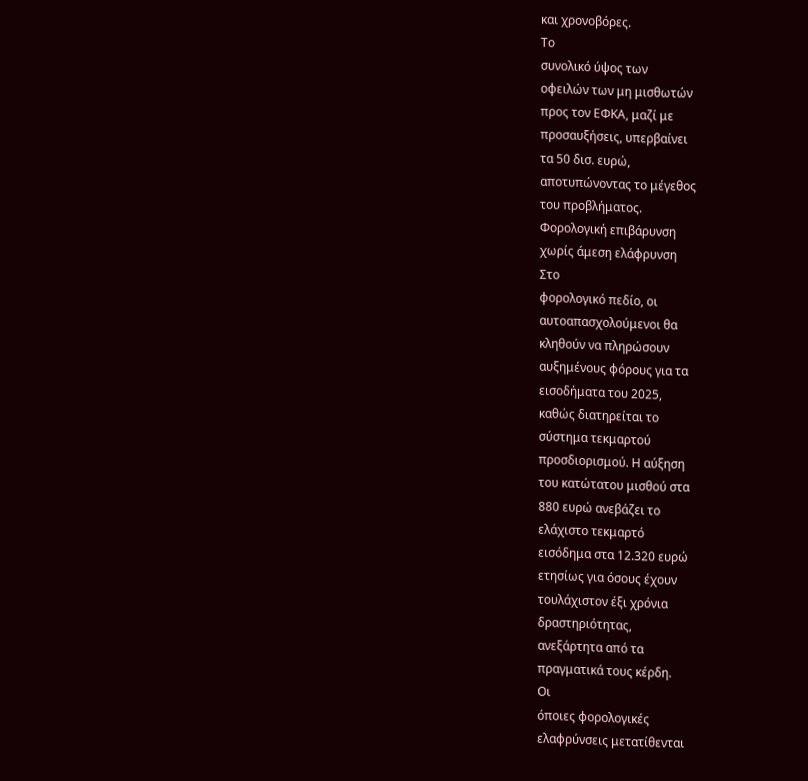και χρονοβόρες.
Το
συνολικό ύψος των
οφειλών των μη μισθωτών
προς τον ΕΦΚΑ, μαζί με
προσαυξήσεις, υπερβαίνει
τα 50 δισ. ευρώ,
αποτυπώνοντας το μέγεθος
του προβλήματος.
Φορολογική επιβάρυνση
χωρίς άμεση ελάφρυνση
Στο
φορολογικό πεδίο, οι
αυτοαπασχολούμενοι θα
κληθούν να πληρώσουν
αυξημένους φόρους για τα
εισοδήματα του 2025,
καθώς διατηρείται το
σύστημα τεκμαρτού
προσδιορισμού. Η αύξηση
του κατώτατου μισθού στα
880 ευρώ ανεβάζει το
ελάχιστο τεκμαρτό
εισόδημα στα 12.320 ευρώ
ετησίως για όσους έχουν
τουλάχιστον έξι χρόνια
δραστηριότητας,
ανεξάρτητα από τα
πραγματικά τους κέρδη.
Οι
όποιες φορολογικές
ελαφρύνσεις μετατίθενται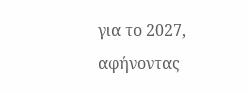για το 2027, αφήνοντας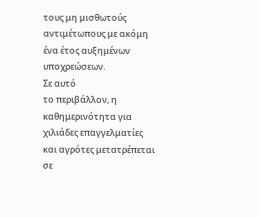τους μη μισθωτούς
αντιμέτωπους με ακόμη
ένα έτος αυξημένων
υποχρεώσεων.
Σε αυτό
το περιβάλλον, η
καθημερινότητα για
χιλιάδες επαγγελματίες
και αγρότες μετατρέπεται
σε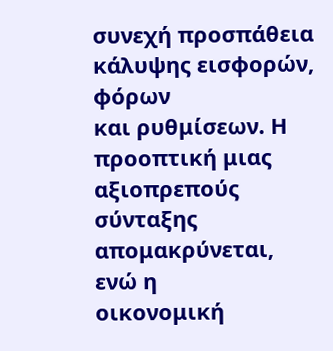συνεχή προσπάθεια
κάλυψης εισφορών, φόρων
και ρυθμίσεων. Η
προοπτική μιας
αξιοπρεπούς σύνταξης
απομακρύνεται, ενώ η
οικονομική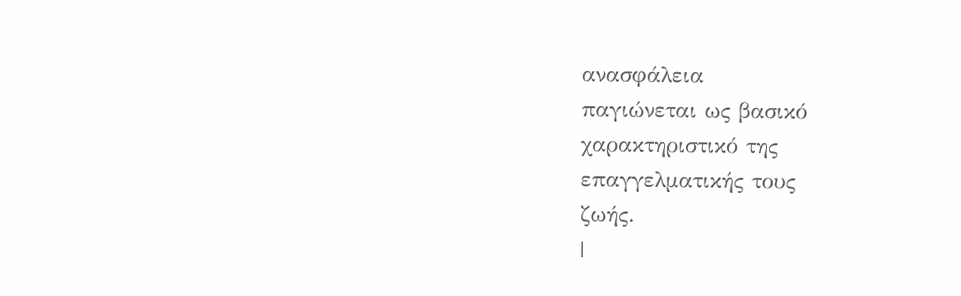ανασφάλεια
παγιώνεται ως βασικό
χαρακτηριστικό της
επαγγελματικής τους
ζωής.
|